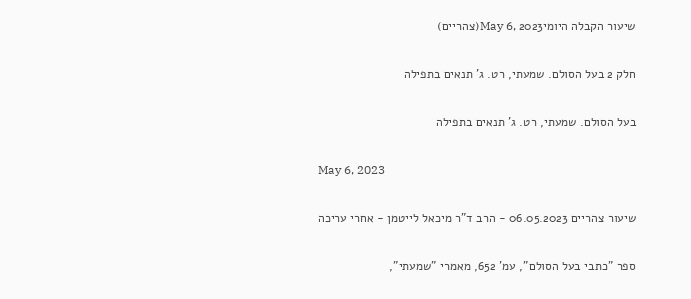שיעור הקבלה היומיMay 6, 2023(צהריים)

חלק 2 בעל הסולם. שמעתי, רט. ג' תנאים בתפילה

בעל הסולם. שמעתי, רט. ג' תנאים בתפילה

May 6, 2023

שיעור צהריים 06.05.2023 - הרב ד"ר מיכאל לייטמן - אחרי עריכה

ספר "כתבי בעל הסולם", עמ' 652, מאמרי "שמעתי",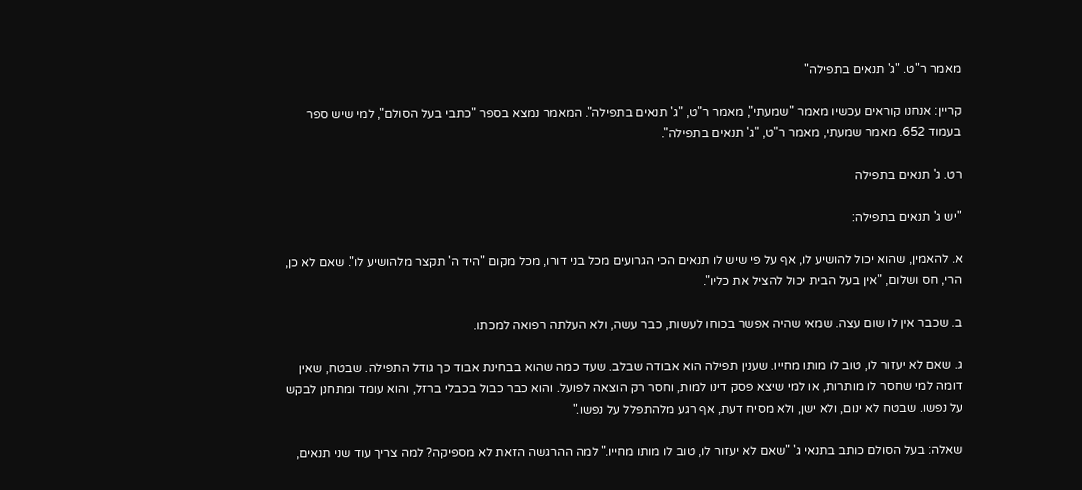מאמר ר"ט. "ג' תנאים בתפילה"

קריין: אנחנו קוראים עכשיו מאמר "שמעתי", מאמר ר"ט, "ג' תנאים בתפילה". המאמר נמצא בספר "כתבי בעל הסולם", למי שיש ספר בעמוד 652. מאמר שמעתי, מאמר ר"ט, "ג' תנאים בתפילה".

רט. ג' תנאים בתפילה

"יש ג' תנאים בתפילה:

א. להאמין, שהוא יכול להושיע לו, אף על פי שיש לו תנאים הכי הגרועים מכל בני דורו, מכל מקום "היד ה' תקצר מלהושיע לו". שאם לא כן, הרי, חס ושלום, "אין בעל הבית יכול להציל את כליו".

ב. שכבר אין לו שום עצה. שמאי שהיה אפשר בכוחו לעשות, כבר עשה, ולא העלתה רפואה למכתו.

ג. שאם לא יעזור לו, טוב לו מותו מחייו. שענין תפילה הוא אבודה שבלב. שעד כמה שהוא בבחינת אבוד כך גודל התפילה. שבטח, שאין דומה למי שחסר לו מותרות, או למי שיצא פסק דינו למות, וחסר רק הוצאה לפועל. והוא כבר כבול בכבלי ברזל, והוא עומד ומתחנן לבקש על נפשו. שבטח לא ינום, ולא ישן, ולא מסיח דעת, אף רגע מלהתפלל על נפשו."

שאלה: בעל הסולם כותב בתנאי ג' "שאם לא יעזור לו, טוב לו מותו מחייו." למה ההרגשה הזאת לא מספיקה? למה צריך עוד שני תנאים,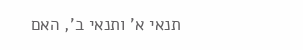תנאי א' ותנאי ב', האם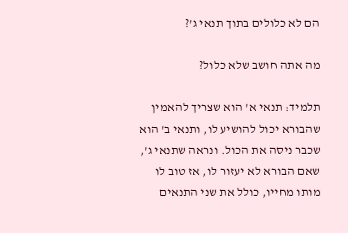הם לא כלולים בתוך תנאי ג'?

מה אתה חושב שלא כלול?

תלמיד: תנאי א' הוא שצריך להאמין שהבורא יכול להושיע לו, ותנאי ב' הוא שכבר ניסה את הכול. ונראה שתנאי ג', שאם הבורא לא יעזור לו, אז טוב לו מותו מחייו, כולל את שני התנאים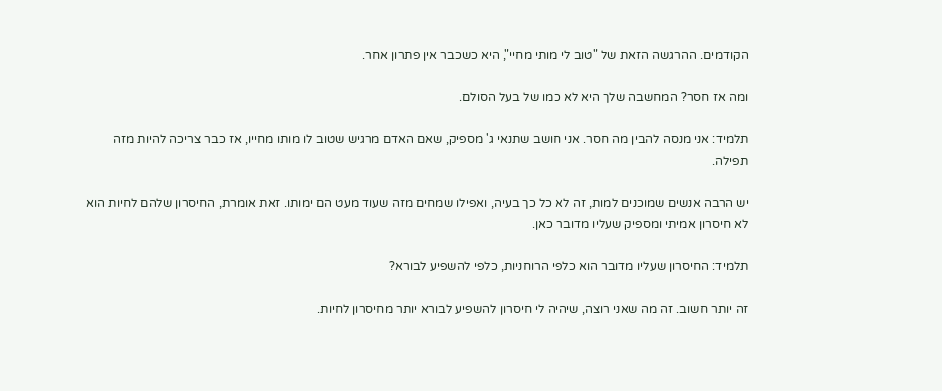הקודמים. ההרגשה הזאת של "טוב לי מותי מחיי", היא כשכבר אין פתרון אחר.

ומה אז חסר? המחשבה שלך היא לא כמו של בעל הסולם.

תלמיד: אני מנסה להבין מה חסר. אני חושב שתנאי ג' מספיק, שאם האדם מרגיש שטוב לו מותו מחייו, אז כבר צריכה להיות מזה תפילה.

יש הרבה אנשים שמוכנים למות, זה לא כל כך בעיה, ואפילו שמחים מזה שעוד מעט הם ימותו. זאת אומרת, החיסרון שלהם לחיות הוא לא חיסרון אמיתי ומספיק שעליו מדובר כאן.

תלמיד: החיסרון שעליו מדובר הוא כלפי הרוחניות, כלפי להשפיע לבורא?

זה יותר חשוב. זה מה שאני רוצה, שיהיה לי חיסרון להשפיע לבורא יותר מחיסרון לחיות.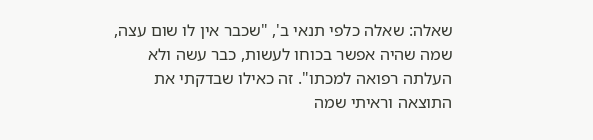שאלה: שאלה כלפי תנאי ב', "שכבר אין לו שום עצה, שמה שהיה אפשר בכוחו לעשות, כבר עשה ולא העלתה רפואה למכתו". זה כאילו שבדקתי את התוצאה וראיתי שמה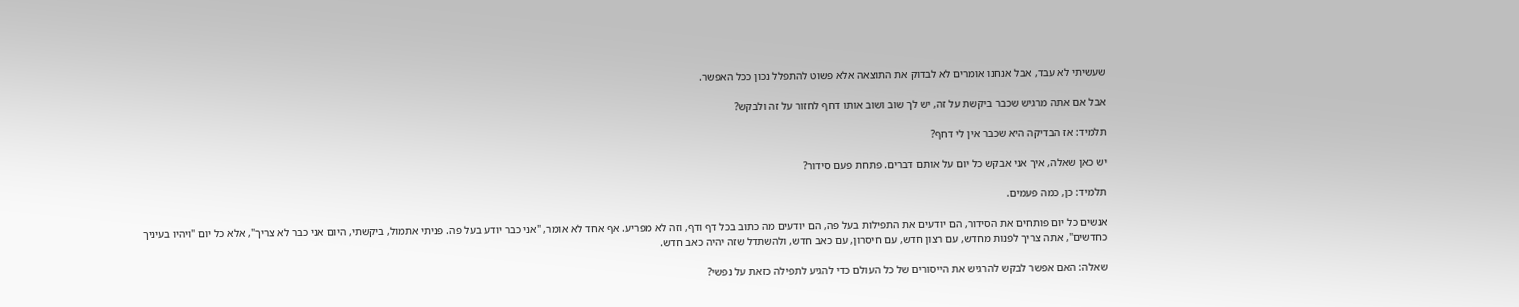שעשיתי לא עבד, אבל אנחנו אומרים לא לבדוק את התוצאה אלא פשוט להתפלל נכון ככל האפשר.

אבל אם אתה מרגיש שכבר ביקשת על זה, יש לך שוב ושוב אותו דחף לחזור על זה ולבקש?

תלמיד: אז הבדיקה היא שכבר אין לי דחף?

יש כאן שאלה, איך אני אבקש כל יום על אותם דברים. פתחת פעם סידור?

תלמיד: כן, כמה פעמים.

אנשים כל יום פותחים את הסידור, הם יודעים את התפילות בעל פה, הם יודעים מה כתוב בכל דף ודף, וזה לא מפריע. אף אחד לא אומר, "אני כבר יודע בעל פה. פניתי אתמול, ביקשתי, היום אני כבר לא צריך", אלא כל יום "ויהיו בעיניך כחדשים", אתה צריך לפנות מחדש, עם רצון חדש, עם חיסרון, עם כאב חדש, ולהשתדל שזה יהיה כאב חדש.

שאלה: האם אפשר לבקש להרגיש את הייסורים של כל העולם כדי להגיע לתפילה כזאת על נפשי?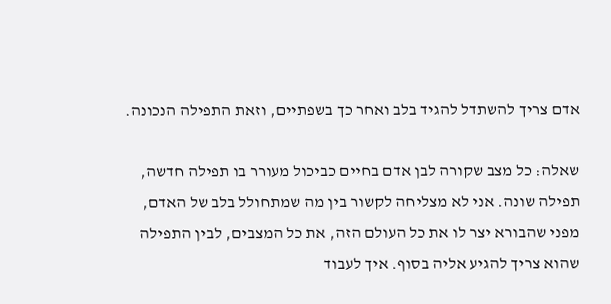אדם צריך להשתדל להגיד בלב ואחר כך בשפתיים, וזאת התפילה הנכונה.

שאלה: כל מצב שקורה לבן אדם בחיים כביכול מעורר בו תפילה חדשה, תפילה שונה. אני לא מצליחה לקשור בין מה שמתחולל בלב של האדם, מפני שהבורא יצר לו את כל העולם הזה, את כל המצבים, לבין התפילה שהוא צריך להגיע אליה בסוף. איך לעבוד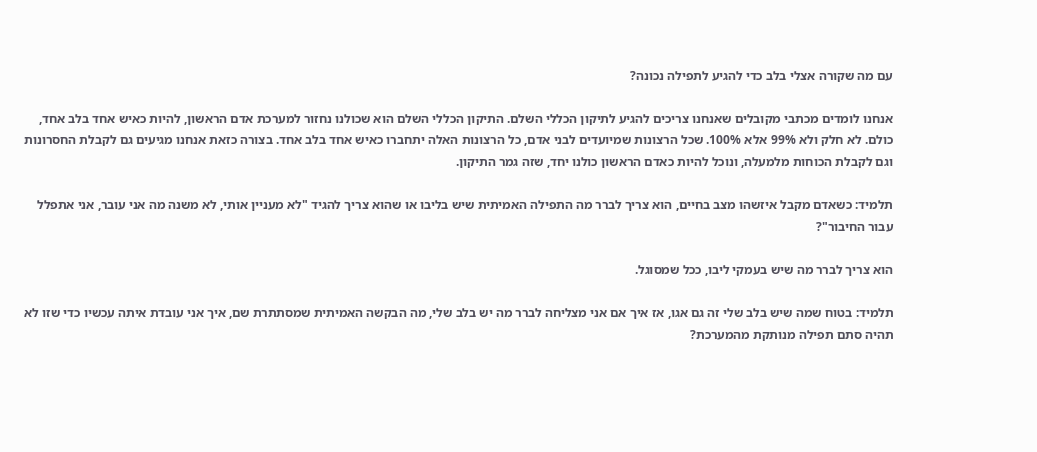עם מה שקורה אצלי בלב כדי להגיע לתפילה נכונה?

אנחנו לומדים מכתבי מקובלים שאנחנו צריכים להגיע לתיקון הכללי השלם. התיקון הכללי השלם הוא שכולנו נחזור למערכת אדם הראשון, להיות כאיש אחד בלב אחד, כולם. לא חלק ולא 99% אלא 100%. שכל הרצונות שמיועדים לבני אדם, כל הרצונות האלה יתחברו כאיש אחד בלב אחד. בצורה כזאת אנחנו מגיעים גם לקבלת החסרונות וגם לקבלת הכוחות מלמעלה, ונוכל להיות כאדם הראשון כולנו יחד, שזה גמר התיקון.

תלמיד: כשאדם מקבל איזשהו מצב בחיים, הוא צריך לברר מה התפילה האמיתית שיש בליבו או שהוא צריך להגיד "לא מעניין אותי, לא משנה מה אני עובר, אני אתפלל עבור החיבור"?

הוא צריך לברר מה שיש בעמקי ליבו, ככל שמסוגל.

תלמיד: בטוח שמה שיש בלב שלי זה גם אגו, אז איך אם אני מצליחה לברר מה יש בלב שלי, מה הבקשה האמיתית שמסתתרת שם, איך אני עובדת איתה עכשיו כדי שזו לא תהיה סתם תפילה מנותקת מהמערכת?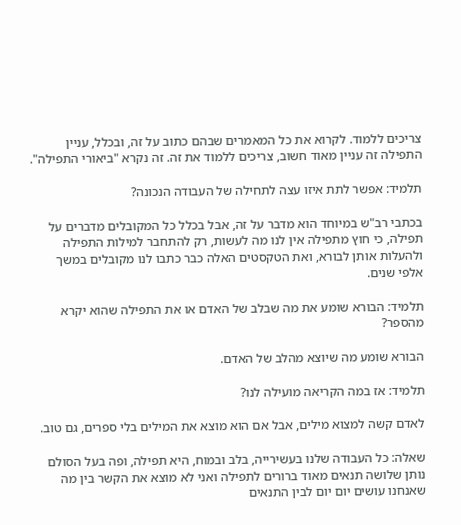צריכים ללמוד. לקרוא את כל המאמרים שבהם כתוב על זה, ובכלל, עניין התפילה זה עניין מאוד חשוב, צריכים ללמוד את זה. זה נקרא "ביאורי התפילה".

תלמיד: אפשר לתת איזו עצה לתחילה של העבודה הנכונה?

בכתבי רב"ש במיוחד הוא מדבר על זה, אבל בכלל כל המקובלים מדברים על תפילה, כי חוץ מתפילה אין לנו מה לעשות, רק להתחבר למילות התפילה ולהעלות אותן לבורא, ואת הטקסטים האלה כבר כתבו לנו מקובלים במשך אלפי שנים.

תלמיד: הבורא שומע את מה שבלב של האדם או את התפילה שהוא יקרא מהספר?

הבורא שומע מה שיוצא מהלב של האדם.

תלמיד: אז במה הקריאה מועילה לנו?

לאדם קשה למצוא מילים, אבל אם הוא מוצא את המילים בלי ספרים, גם טוב.

שאלה: כל העבודה שלנו בעשירייה, בלב ובמוח, היא תפילה, ופה בעל הסולם נותן שלושה תנאים מאוד ברורים לתפילה ואני לא מוצא את הקשר בין מה שאנחנו עושים יום יום לבין התנאים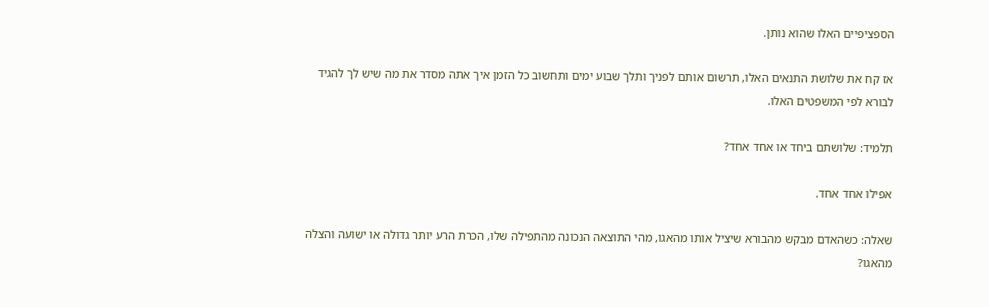הספציפיים האלו שהוא נותן.

אז קח את שלושת התנאים האלו, תרשום אותם לפניך ותלך שבוע ימים ותחשוב כל הזמן איך אתה מסדר את מה שיש לך להגיד לבורא לפי המשפטים האלו.

תלמיד: שלושתם ביחד או אחד אחד?

אפילו אחד אחד.

שאלה: כשהאדם מבקש מהבורא שיציל אותו מהאגו, מהי התוצאה הנכונה מהתפילה שלו, הכרת הרע יותר גדולה או ישועה והצלה מהאגו?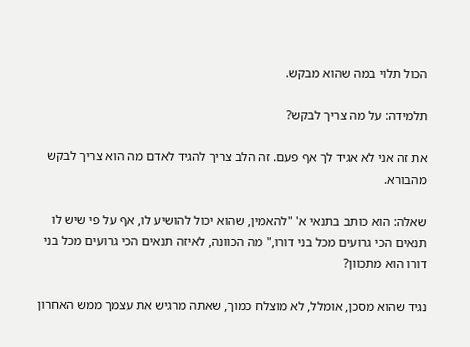הכול תלוי במה שהוא מבקש.

תלמידה: על מה צריך לבקש?

את זה אני לא אגיד לך אף פעם. זה הלב צריך להגיד לאדם מה הוא צריך לבקש מהבורא.

שאלה: הוא כותב בתנאי א' "להאמין, שהוא יכול להושיע לו, אף על פי שיש לו תנאים הכי גרועים מכל בני דורו," מה הכוונה, לאיזה תנאים הכי גרועים מכל בני דורו הוא מתכוון?

נגיד שהוא מסכן, אומלל, לא מוצלח כמוך, שאתה מרגיש את עצמך ממש האחרון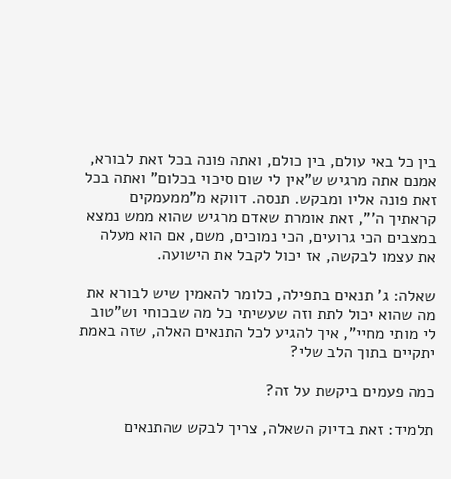בין כל באי עולם, בין כולם, ואתה פונה בכל זאת לבורא, אמנם אתה מרגיש ש"אין לי שום סיכוי בכלום" ואתה בכל זאת פונה אליו ומבקש. תנסה. דווקא מ"ממעמקים קראתיך ה'", זאת אומרת שאדם מרגיש שהוא ממש נמצא במצבים הכי גרועים, הכי נמוכים, משם, אם הוא מעלה את עצמו לבקשה, אז יכול לקבל את הישועה.

שאלה: ג' תנאים בתפילה, כלומר להאמין שיש לבורא את מה שהוא יכול לתת וזה שעשיתי כל מה שבכוחי וש"טוב לי מותי מחיי", איך להגיע לכל התנאים האלה, שזה באמת יתקיים בתוך הלב שלי?

כמה פעמים ביקשת על זה?

תלמיד: זאת בדיוק השאלה, צריך לבקש שהתנאים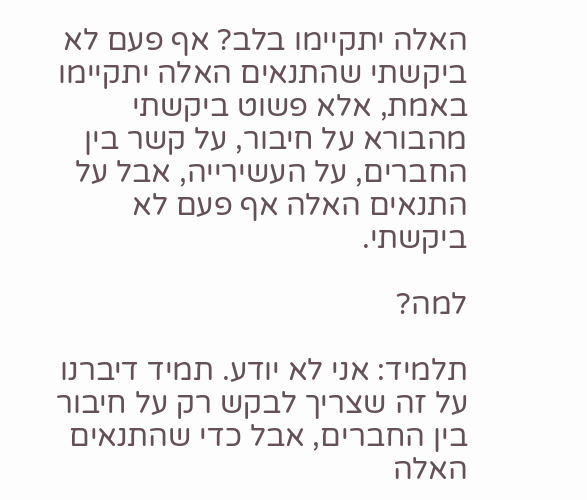האלה יתקיימו בלב? אף פעם לא ביקשתי שהתנאים האלה יתקיימו באמת, אלא פשוט ביקשתי מהבורא על חיבור, על קשר בין החברים, על העשירייה, אבל על התנאים האלה אף פעם לא ביקשתי.

למה?

תלמיד: אני לא יודע. תמיד דיברנו על זה שצריך לבקש רק על חיבור בין החברים, אבל כדי שהתנאים האלה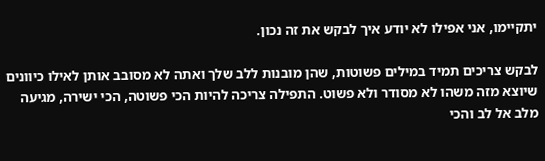יתקיימו, אני אפילו לא יודע איך לבקש את זה נכון.

לבקש צריכים תמיד במילים פשוטות, שהן מובנות ללב שלך ואתה לא מסובב אותן לאילו כיוונים שיוצא מזה משהו לא מסודר ולא פשוט. התפילה צריכה להיות הכי פשוטה, הכי ישירה, מגיעה מלב אל לב והכי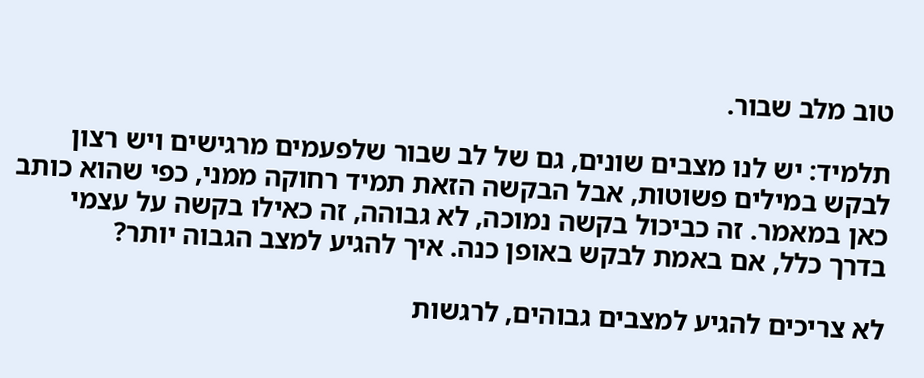טוב מלב שבור.

תלמיד: יש לנו מצבים שונים, גם של לב שבור שלפעמים מרגישים ויש רצון לבקש במילים פשוטות, אבל הבקשה הזאת תמיד רחוקה ממני, כפי שהוא כותב כאן במאמר. זה כביכול בקשה נמוכה, לא גבוהה, זה כאילו בקשה על עצמי בדרך כלל, אם באמת לבקש באופן כנה. איך להגיע למצב הגבוה יותר?

לא צריכים להגיע למצבים גבוהים, לרגשות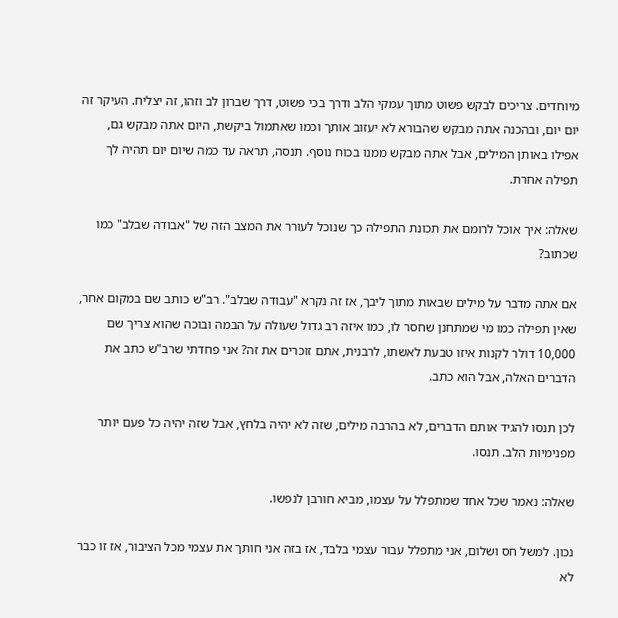מיוחדים. צריכים לבקש פשוט מתוך עמקי הלב ודרך בכי פשוט, דרך שברון לב וזהו, זה יצליח. העיקר זה יום יום, ובהכנה אתה מבקש שהבורא לא יעזוב אותך וכמו שאתמול ביקשת, היום אתה מבקש גם, אפילו באותן המילים, אבל אתה מבקש ממנו בכוח נוסף. תנסה, תראה עד כמה שיום יום תהיה לך תפילה אחרת.

שאלה: איך אוכל לרומם את תכונת התפילה כך שנוכל לעורר את המצב הזה של "אבודה שבלב" כמו שכתוב?

אם אתה מדבר על מילים שבאות מתוך ליבך, אז זה נקרא "עבודה שבלב". רב"ש כותב שם במקום אחר, שאין תפילה כמו מי שמתחנן שחסר לו, כמו איזה רב גדול שעולה על הבמה ובוכה שהוא צריך שם 10,000 דולר לקנות איזו טבעת לאשתו, לרבנית, אתם זוכרים את זה? אני פחדתי שרב"ש כתב את הדברים האלה, אבל הוא כתב.

לכן תנסו להגיד אותם הדברים, לא בהרבה מילים, שזה לא יהיה בלחץ, אבל שזה יהיה כל פעם יותר מפנימיות הלב. תנסו.

שאלה: נאמר שכל אחד שמתפלל על עצמו, מביא חורבן לנפשו.

נכון. למשל חס ושלום, אני מתפלל עבור עצמי בלבד, אז בזה אני חותך את עצמי מכל הציבור, אז זו כבר לא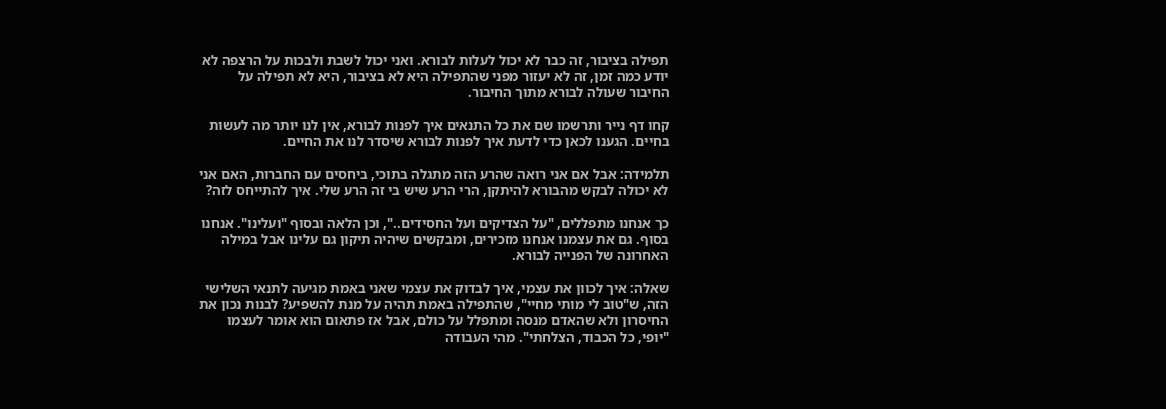תפילה בציבור, זה כבר לא יכול לעלות לבורא. ואני יכול לשבת ולבכות על הרצפה לא יודע כמה זמן, זה לא יעזור מפני שהתפילה היא לא בציבור, היא לא תפילה על החיבור שעולה לבורא מתוך החיבור.

קחו דף נייר ותרשמו שם את כל התנאים איך לפנות לבורא, אין לנו יותר מה לעשות בחיים. הגענו לכאן כדי לדעת איך לפנות לבורא שיסדר לנו את החיים.

תלמידה: אבל אם אני רואה שהרע הזה מתגלה בתוכי, ביחסים עם החברות, האם אני לא יכולה לבקש מהבורא להיתקן, הרי הרע שיש בי זה הרע שלי. איך להתייחס לזה?

כך אנחנו מתפללים, "על הצדיקים ועל החסידים..", וכן הלאה ובסוף "ועלינו". אנחנו בסוף. גם את עצמנו אנחנו מזכירים, ומבקשים שיהיה תיקון גם עלינו אבל במילה האחרונה של הפנייה לבורא.

שאלה: איך לכוון את עצמי, איך לבדוק את עצמי שאני באמת מגיעה לתנאי השלישי הזה, ש"טוב לי מותי מחיי", שהתפילה באמת תהיה על מנת להשפיע? לבנות נכון את החיסרון ולא שהאדם מנסה ומתפלל על כולם, אבל אז פתאום הוא אומר לעצמו "יופי, כל הכבוד, הצלחתי". מהי העבודה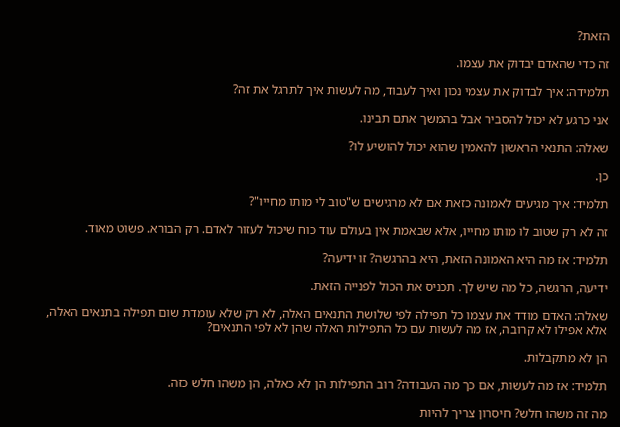הזאת?

זה כדי שהאדם יבדוק את עצמו.

תלמידה: איך לבדוק את עצמי נכון ואיך לעבוד, מה לעשות איך לתרגל את זה?

אני כרגע לא יכול להסביר אבל בהמשך אתם תבינו.

שאלה: התנאי הראשון להאמין שהוא יכול להושיע לו?

כן.

תלמיד: איך מגיעים לאמונה כזאת אם לא מרגישים ש"טוב לי מותו מחייו"?

זה לא רק שטוב לו מותו מחייו, אלא שבאמת אין בעולם עוד כוח שיכול לעזור לאדם. רק הבורא. פשוט מאוד.

תלמיד: אז מה היא האמונה הזאת, היא בהרגשה? זו ידיעה?

ידיעה, הרגשה, כל מה שיש לך. תכניס את הכול לפנייה הזאת.

שאלה: האדם מודד את עצמו כל תפילה לפי שלושת התנאים האלה, לא רק שלא עומדת שום תפילה בתנאים האלה, אלא אפילו לא קרובה, אז מה לעשות עם כל התפילות האלה שהן לא לפי התנאים?

הן לא מתקבלות.

תלמיד: אז מה לעשות, אם כך מה העבודה? רוב התפילות הן לא כאלה, הן משהו חלש כזה.

מה זה משהו חלש? חיסרון צריך להיות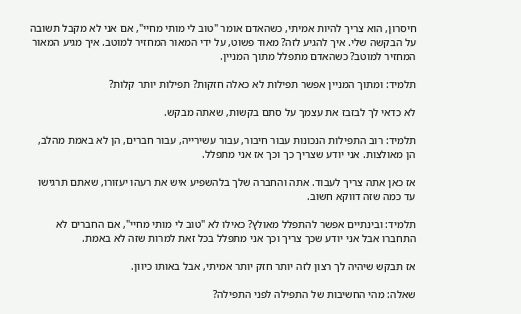חיסרון, הוא צריך להיות אמיתי, כשהאדם אומר "טוב לי מותי מחיי", אם אני לא מקבל תשובה על הבקשה שלי. איך להגיע לזה? מאוד פשוט, על ידי המאור המחזיר למוטב. איך מגיע המאור המחזיר למוטב? כשהאדם מתפלל מתוך המניין.

תלמיד: ומתוך המניין אפשר תפילות לא כאלה חזקות? תפילות יותר קלות?

לא כדאי לך לבזבז את עצמך על סתם בקשות, שאתה מבקש.

תלמיד: רוב התפילות הנכונות עבור חיבור, עבור עשירייה, עבור חברים, הן לא באמת מהלב, הן מאולצות. אני יודע שצריך כך וכך אז אני מתפלל.

אז כאן אתה צריך לעבוד. אתה והחברה שלך בלהשפיע איש את רעהו יעזורו, שאתם תרגישו עד כמה שזה דווקא חשוב.

תלמיד: ובינתיים אפשר להתפלל מאולץ? כאילו לא "טוב לי מותי מחיי", אם החברים לא התחברו אבל אני יודע שכך צריך וכך אני מתפלל בכל זאת למרות שזה לא באמת.

אז תבקש שיהיה לך רצון לזה יותר חזק יותר אמיתי, אבל באותו כיוון.

שאלה: מהי החשיבות של התפילה לפני התפילה?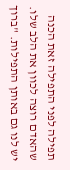תפילה לפני התפילה זאת הכנה שהאדם רוצה לכוון את הלב שלו. יש לנו גם באותן התפילות. "ברוך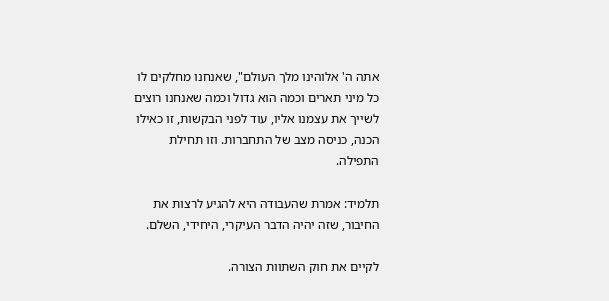אתה ה' אלוהינו מלך העולם", שאנחנו מחלקים לו כל מיני תארים וכמה הוא גדול וכמה שאנחנו רוצים לשייך את עצמנו אליו, עוד לפני הבקשות, זו כאילו הכנה, כניסה מצב של התחברות. וזו תחילת התפילה.

תלמיד: אמרת שהעבודה היא להגיע לרצות את החיבור, שזה יהיה הדבר העיקרי, היחידי, השלם.

לקיים את חוק השתוות הצורה.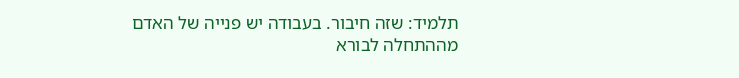תלמיד: שזה חיבור. בעבודה יש פנייה של האדם מההתחלה לבורא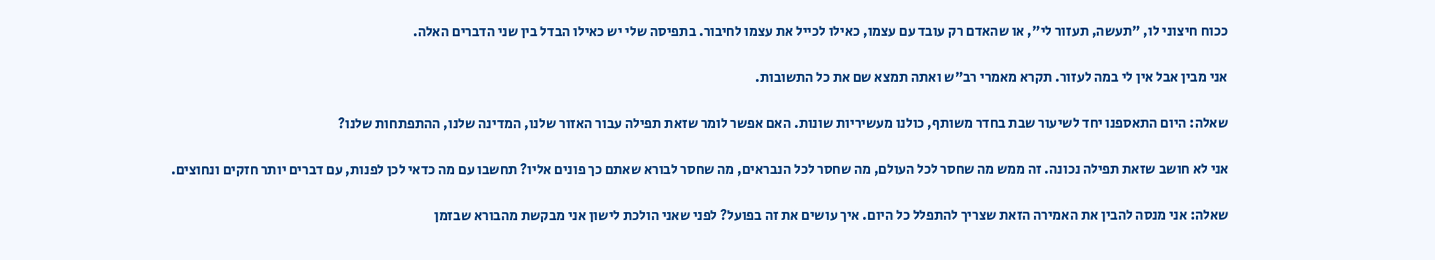ככוח חיצוני לו, "תעשה, תעזור לי", או שהאדם רק עובד עם עצמו, כאילו לכייל את עצמו לחיבור. בתפיסה שלי יש כאילו הבדל בין שני הדברים האלה.

אני מבין אבל אין לי במה לעזור. תקרא מאמרי רב"ש ואתה תמצא שם את כל התשובות.

שאלה: היום התאספנו יחד לשיעור שבת בחדר משותף, כולנו מעשיריות שונות. האם אפשר לומר שזאת תפילה עבור האזור שלנו, המדינה שלנו, ההתפתחות שלנו?

אני לא חושב שזאת תפילה נכונה. זה ממש מה שחסר לכל העולם, מה שחסר לכל הנבראים, מה שחסר לבורא שאתם כך פונים אליו? תחשבו עם מה כדאי לכן לפנות, עם דברים יותר חזקים ונחוצים.

שאלה: אני מנסה להבין את האמירה הזאת שצריך להתפלל כל היום. איך עושים את זה בפועל? לפני שאני הולכת לישון אני מבקשת מהבורא שבזמן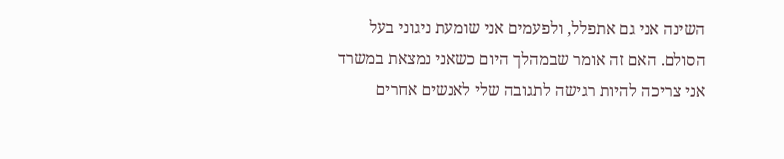השינה אני גם אתפלל, ולפעמים אני שומעת ניגוני בעל הסולם. האם זה אומר שבמהלך היום כשאני נמצאת במשרד אני צריכה להיות רגישה לתגובה שלי לאנשים אחרים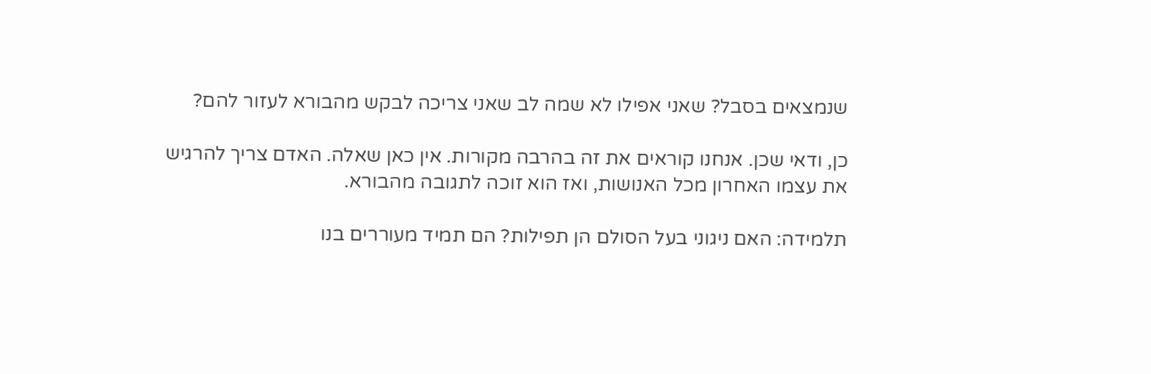שנמצאים בסבל? שאני אפילו לא שמה לב שאני צריכה לבקש מהבורא לעזור להם?

כן, ודאי שכן. אנחנו קוראים את זה בהרבה מקורות. אין כאן שאלה. האדם צריך להרגיש את עצמו האחרון מכל האנושות, ואז הוא זוכה לתגובה מהבורא.

תלמידה: האם ניגוני בעל הסולם הן תפילות? הם תמיד מעוררים בנו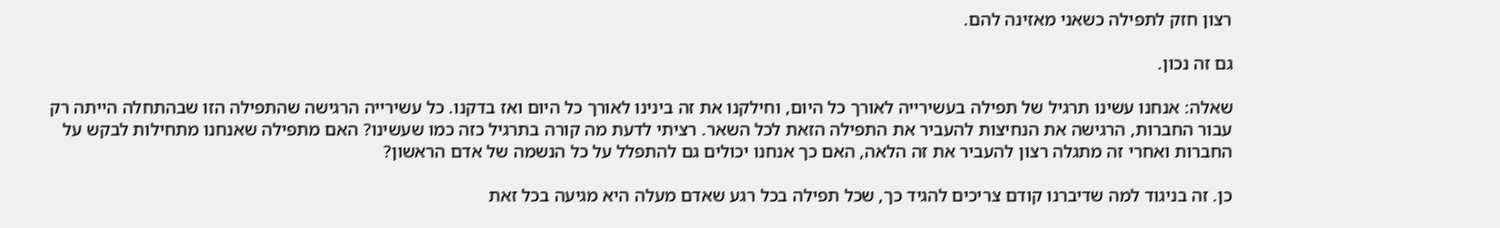רצון חזק לתפילה כשאני מאזינה להם.

גם זה נכון.

שאלה: אנחנו עשינו תרגיל של תפילה בעשירייה לאורך כל היום, וחילקנו את זה בינינו לאורך כל היום ואז בדקנו. כל עשירייה הרגישה שהתפילה הזו שבהתחלה הייתה רק עבור החברות, הרגישה את הנחיצות להעביר את התפילה הזאת לכל השאר. רציתי לדעת מה קורה בתרגיל כזה כמו שעשינו? האם מתפילה שאנחנו מתחילות לבקש על החברות ואחרי זה מתגלה רצון להעביר את זה הלאה, האם כך אנחנו יכולים גם להתפלל על כל הנשמה של אדם הראשון?

כן. זה בניגוד למה שדיברנו קודם צריכים להגיד כך, שכל תפילה בכל רגע שאדם מעלה היא מגיעה בכל זאת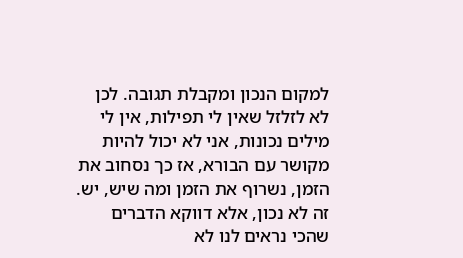למקום הנכון ומקבלת תגובה. לכן לא לזלזל שאין לי תפילות, אין לי מילים נכונות, אני לא יכול להיות מקושר עם הבורא, אז כך נסחוב את הזמן, נשרוף את הזמן ומה שיש, יש. זה לא נכון, אלא דווקא הדברים שהכי נראים לנו לא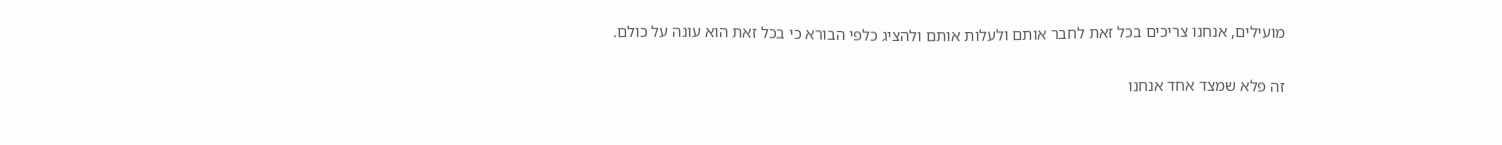מועילים, אנחנו צריכים בכל זאת לחבר אותם ולעלות אותם ולהציג כלפי הבורא כי בכל זאת הוא עונה על כולם.

זה פלא שמצד אחד אנחנו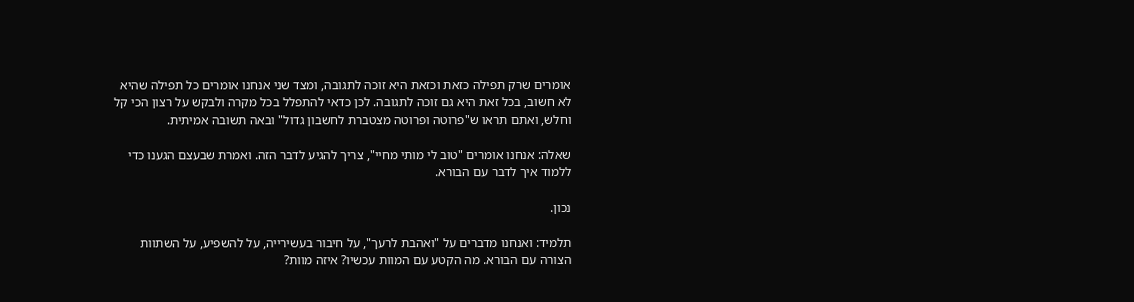אומרים שרק תפילה כזאת וכזאת היא זוכה לתגובה, ומצד שני אנחנו אומרים כל תפילה שהיא לא חשוב, בכל זאת היא גם זוכה לתגובה. לכן כדאי להתפלל בכל מקרה ולבקש על רצון הכי קל וחלש, ואתם תראו ש"פרוטה ופרוטה מצטברת לחשבון גדול" ובאה תשובה אמיתית.

שאלה: אנחנו אומרים "טוב לי מותי מחיי", צריך להגיע לדבר הזה. ואמרת שבעצם הגענו כדי ללמוד איך לדבר עם הבורא.

נכון.

תלמיד: ואנחנו מדברים על "ואהבת לרעך", על חיבור בעשירייה, על להשפיע, על השתוות הצורה עם הבורא. מה הקטע עם המוות עכשיו? איזה מוות?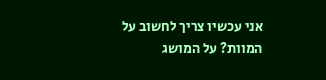אני עכשיו צריך לחשוב על המוות? על המושג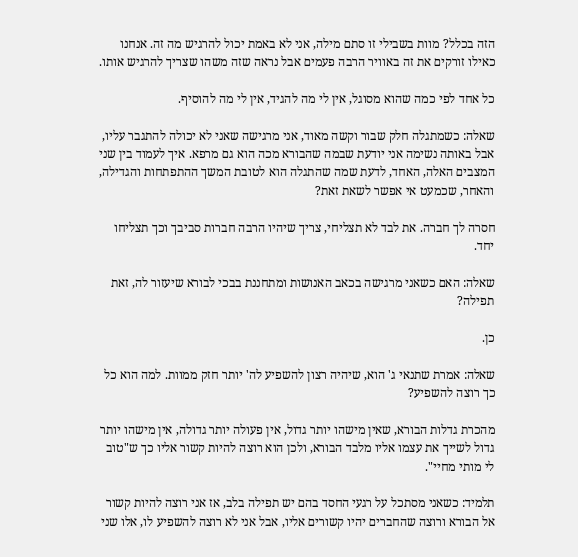הזה בכלל? מוות בשבילי זו סתם מילה, אני לא באמת יכול להרגיש מה זה. אנחנו כאילו זורקים את זה באוויר הרבה פעמים אבל נראה שזה משהו שצריך להרגיש אותו.

כל אחד לפי כמה שהוא מסוגל, אין לי מה להגיד, אין לי מה להוסיף.

שאלה: כשמתגלה חלק שבור וקשה מאוד, אני מרגישה שאני לא יכולה להתגבר עליו, אבל באותה נשימה אני יודעת שבמה שהבורא מכה הוא גם מרפא. איך לעמוד בין שני המצבים האלה, האחד, לדעת שמה שהתגלה הוא לטובת המשך ההתפתחות והגדילה, והאחר, שכמעט אי אפשר לשאת זאת?

חסרה לך חברה. את לבד לא תצליחי, צריך שיהיו הרבה חברות סביבך וכך תצליחו יחד.

שאלה: האם כשאני מרגישה בכאב האנושות ומתחננת בבכי לבורא שיעזור לה, זאת תפילה?

כן.

שאלה: אמרת שתנאי ג' הוא, שיהיה רצון להשפיע לה' יותר חזק ממוות. למה הוא כל כך רוצה להשפיע?

מהכרת גדלות הבורא, שאין מישהו יותר גדול, אין פעולה יותר גדולה, אין מישהו יותר גדול לשייך את עצמו אליו מלבד הבורא, ולכן הוא רוצה להיות קשור אליו כך ש"טוב לי מותי מחיי".

תלמיד: כשאני מסתכל על רגעי החסד בהם יש תפילה בלב, אז אני רוצה להיות קשור אל הבורא ורוצה שהחברים יהיו קשורים אליו, אבל אני לא רוצה להשפיע לו, אלו שני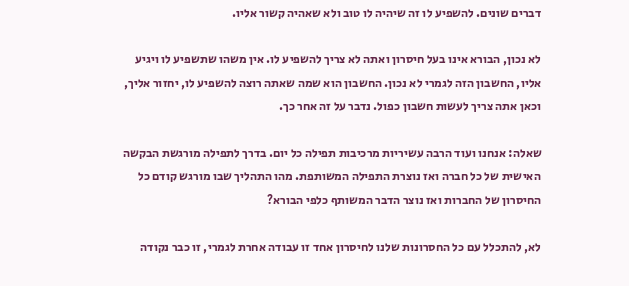דברים שונים. להשפיע לו זה שיהיה לו טוב ולא שאהיה קשור אליו.

לא נכון, הבורא אינו בעל חיסרון ואתה לא צריך להשפיע לו. אין משהו שתשפיע לו ויגיע אליו, החשבון הזה לגמרי לא נכון. החשבון הוא שמה שאתה רוצה להשפיע לו, יחזור אליך, וכאן אתה צריך לעשות חשבון כפול. נדבר על זה אחר כך.

שאלה: אנחנו ועוד הרבה עשיריות מרכיבות תפילה כל יום. בדרך לתפילה מורגשת הבקשה האישית של כל חברה ואז נוצרת התפילה המשותפת. מהו התהליך שבו מורגש קודם כל החיסרון של החברות ואז נוצר הדבר המשותף כלפי הבורא?

לא, להתכלל עם כל החסרונות שלנו לחיסרון אחד זו עבודה אחרת לגמרי, זו כבר נקודה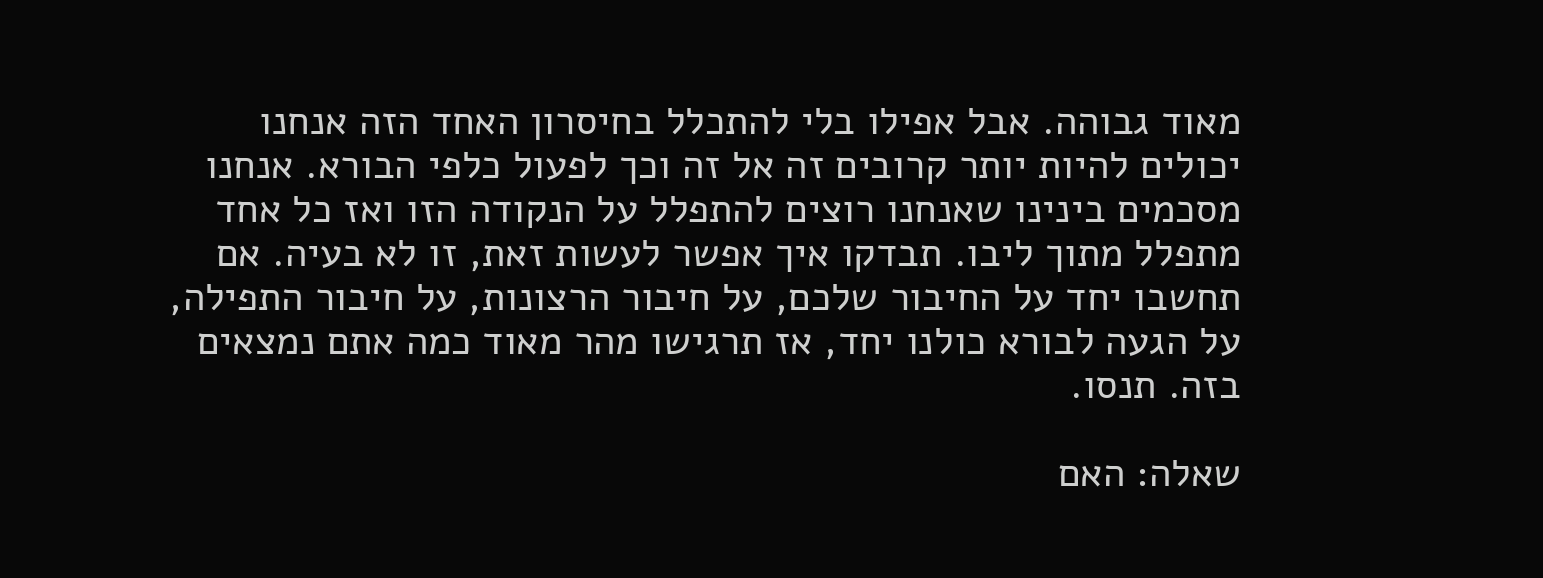מאוד גבוהה. אבל אפילו בלי להתכלל בחיסרון האחד הזה אנחנו יכולים להיות יותר קרובים זה אל זה וכך לפעול כלפי הבורא. אנחנו מסכמים בינינו שאנחנו רוצים להתפלל על הנקודה הזו ואז כל אחד מתפלל מתוך ליבו. תבדקו איך אפשר לעשות זאת, זו לא בעיה. אם תחשבו יחד על החיבור שלכם, על חיבור הרצונות, על חיבור התפילה, על הגעה לבורא כולנו יחד, אז תרגישו מהר מאוד כמה אתם נמצאים בזה. תנסו.

שאלה: האם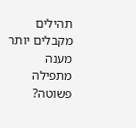תהילים מקבלים יותר מענה מתפילה פשוטה?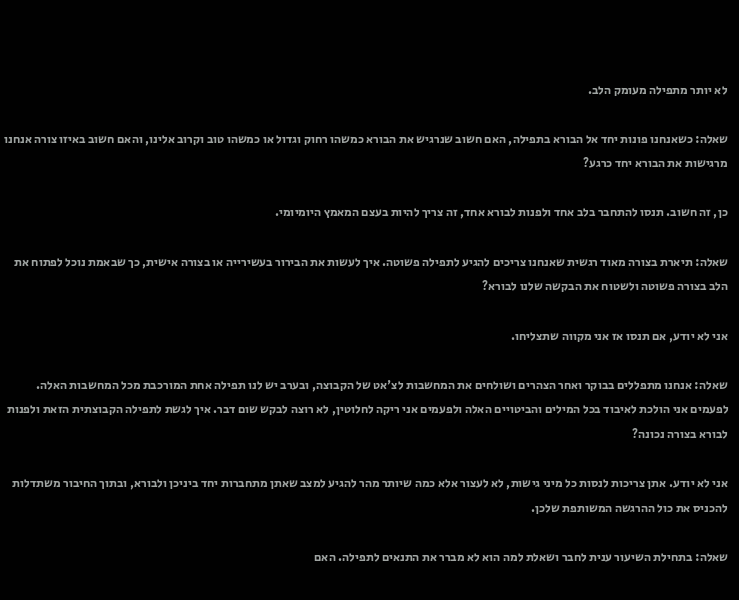לא יותר מתפילה מעומק הלב.

שאלה: כשאנחנו פונות יחד אל הבורא בתפילה, האם חשוב שנרגיש את הבורא כמשהו רחוק וגדול או כמשהו טוב וקרוב אלינו, והאם חשוב באיזו צורה אנחנו מרגישות את הבורא יחד כרגע?

כן, זה חשוב. תנסו להתחבר בלב אחד ולפנות לבורא אחד, זה צריך להיות בעצם המאמץ היומיומי.

שאלה: תיארת בצורה מאוד רגשית שאנחנו צריכים להגיע לתפילה פשוטה. איך לעשות את הבירור בעשירייה או בצורה אישית, כך שבאמת נוכל לפתוח את הלב בצורה פשוטה ולשטוח את הבקשה שלנו לבורא?

אני לא יודע, אם תנסו אז אני מקווה שתצליחו.

שאלה: אנחנו מתפללים בבוקר ואחר הצהרים ושולחים את המחשבות לצ'אט של הקבוצה, ובערב יש לנו תפילה אחת המורכבת מכל המחשבות האלה. לפעמים אני הולכת לאיבוד בכל המילים והביטויים האלה ולפעמים אני ריקה לחלוטין, לא רוצה לבקש שום דבר. איך לגשת לתפילה הקבוצתית הזאת ולפנות לבורא בצורה נכונה?

אני לא יודע. אתן צריכות לנסות כל מיני גישות, לא לעצור אלא כמה שיותר מהר להגיע למצב שאתן מתחברות יחד ביניכן ולבורא, ובתוך החיבור משתדלות להכניס את כול ההרגשה המשותפת שלכן.

שאלה: בתחילת השיעור ענית לחבר ושאלת למה הוא לא מברר את התנאים לתפילה. האם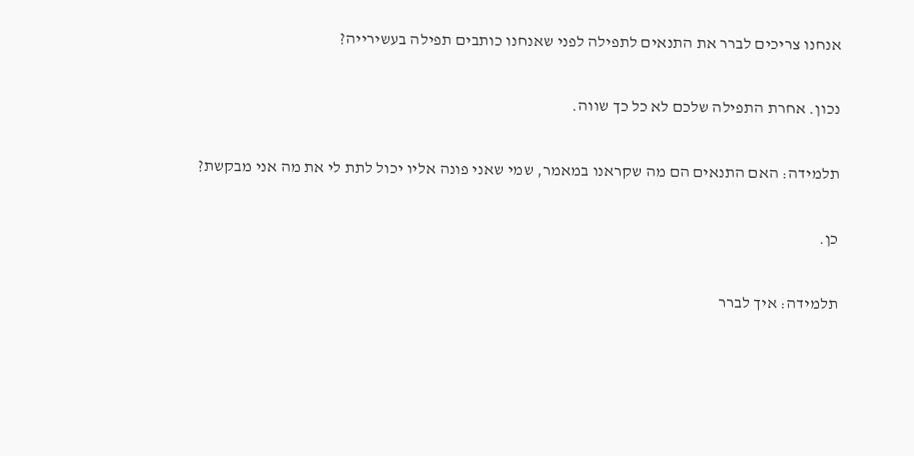אנחנו צריכים לברר את התנאים לתפילה לפני שאנחנו כותבים תפילה בעשירייה?

נכון. אחרת התפילה שלכם לא כל כך שווה.

תלמידה: האם התנאים הם מה שקראנו במאמר, שמי שאני פונה אליו יכול לתת לי את מה אני מבקשת?

כן.

תלמידה: איך לברר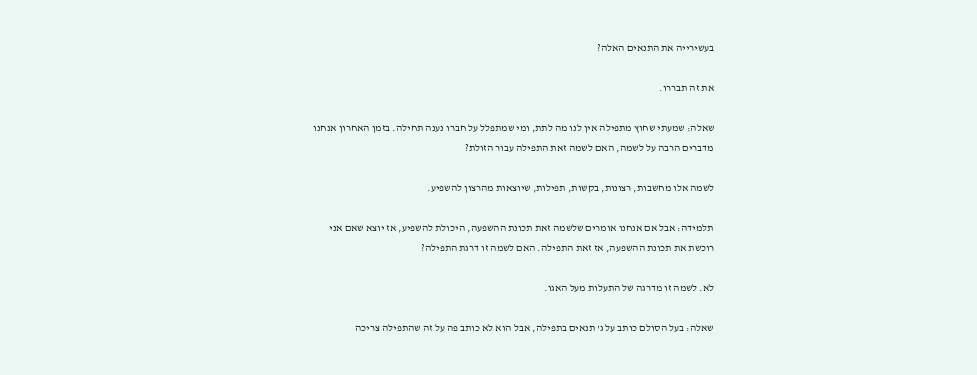בעשירייה את התנאים האלה?

את זה תבררו.

שאלה: שמעתי שחוץ מתפילה אין לנו מה לתת, ומי שמתפלל על חברו נענה תחילה. בזמן האחרון אנחנו מדברים הרבה על לשמה, האם לשמה זאת התפילה עבור הזולת?

לשמה אלו מחשבות, רצונות, בקשות, תפילות, שיוצאות מהרצון להשפיע.

תלמידה: אבל אם אנחנו אומרים שלשמה זאת תכונת ההשפעה, היכולת להשפיע, אז יוצא שאם אני רוכשת את תכונת ההשפעה, אז זאת התפילה. האם לשמה זו דרגת התפילה?

לא. לשמה זו מדרגה של התעלות מעל האגו.

שאלה: בעל הסולם כותב על ג' תנאים בתפילה, אבל הוא לא כותב פה על זה שהתפילה צריכה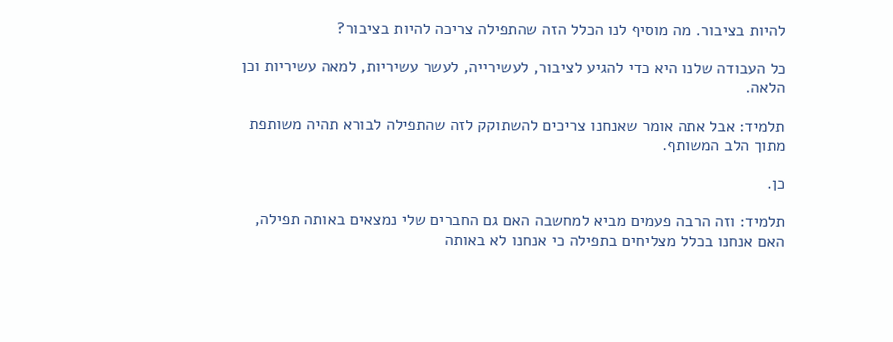להיות בציבור. מה מוסיף לנו הכלל הזה שהתפילה צריכה להיות בציבור?

כל העבודה שלנו היא כדי להגיע לציבור, לעשירייה, לעשר עשיריות, למאה עשיריות וכן הלאה.

תלמיד: אבל אתה אומר שאנחנו צריכים להשתוקק לזה שהתפילה לבורא תהיה משותפת מתוך הלב המשותף.

כן.

תלמיד: וזה הרבה פעמים מביא למחשבה האם גם החברים שלי נמצאים באותה תפילה, האם אנחנו בכלל מצליחים בתפילה כי אנחנו לא באותה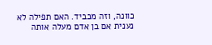כוונה, וזה מכביד. האם תפילה לא נענית אם בן אדם מעלה אותה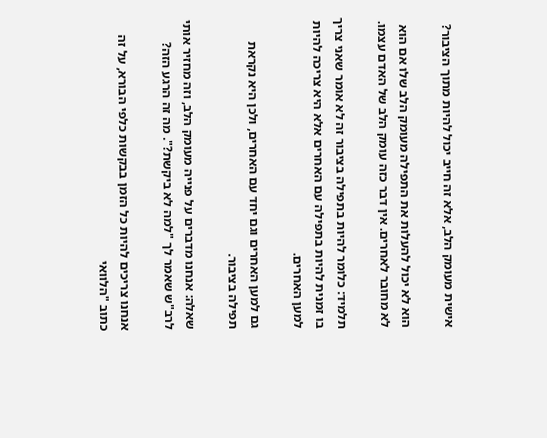אישית מעומק הלב, אלא זה חייב יכול להיות מתוך הציבור?

הוא לא יכול להעלות את התפילה מעומק הלב שלו אם הוא לא מחובר לאחרים. אין דבר כזה עומק הלב של האדם עצמו.

תלמיד: כלומר להיות בתפילה בציבור זה לא אומר שאני צריך בו זמנית להיות בתפילה עם האחרים אלא היא צריכה להיות למען האחרים.

גם למען האחרים וגם יחד עם האחרים, ולכן היא נקראת תפילה בציבור.

שאלה: אנחנו מדברים על פנייה מעומק הלב, וזה מחזיר אותי לרב"ש שאמר לך "למה לא ביקשת?". מה זה הרגע הזה?

אנחנו צריכים להיות כל הזמן בבקשות כלפי הבורא, על זה כתוב "הלוואי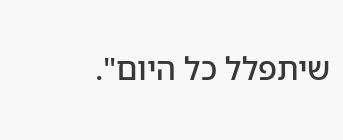שיתפלל כל היום".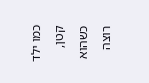כמו ילד קטן, כשהוא רוצה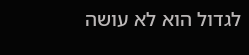לגדול הוא לא עושה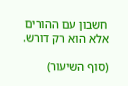חשבון עם ההורים אלא הוא רק דורש.

(סוף השיעור)